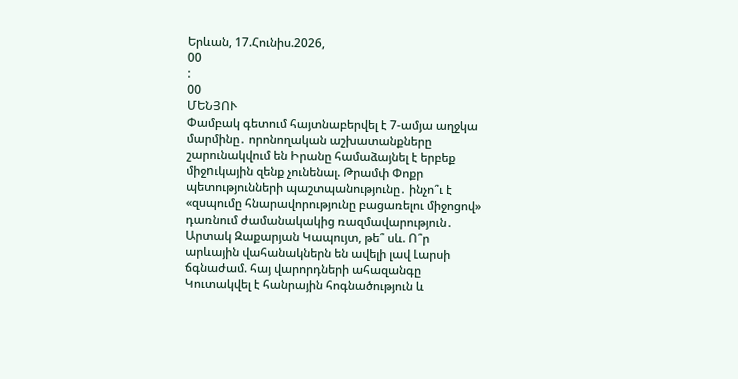Երևան, 17.Հունիս.2026,
00
:
00
ՄԵՆՅՈՒ
Փամբակ գետում հայտնաբերվել է 7-ամյա աղջկա մարմինը․ որոնողական աշխատանքները շարունակվում են Իրանը համաձայնել է երբեք միջnւկային զենք չունենալ. Թրամփ Փոքր պետությունների պաշտպանությունը․ ինչո՞ւ է «զսպումը հնարավորությունը բացառելու միջոցով» դառնում ժամանակակից ռազմավարություն․ Արտակ Զաքարյան Կապույտ, թե՞ սև. Ո՞ր արևային վահանակներն են ավելի լավ Լարսի ճգնաժամ. հայ վարորդների ահազանգը Կուտակվել է հանրային հոգնածություն և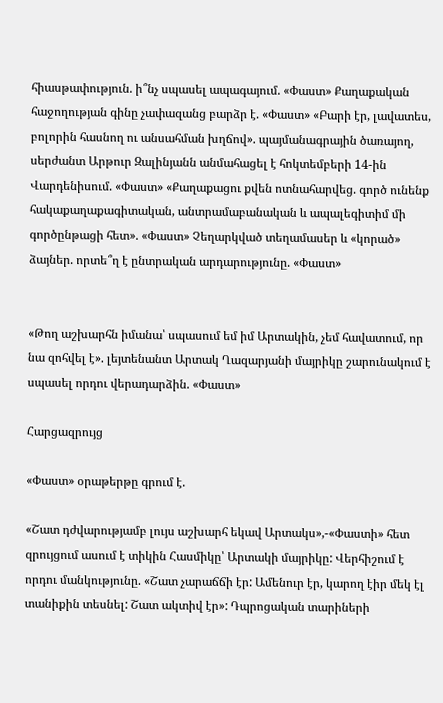հիասթափություն. ի՞նչ սպասել ապագայում. «Փաստ» Քաղաքական հաջողության գինը չափազանց բարձր է. «Փաստ» «Բարի էր, լավատես, բոլորին հասնող ու անսահման խղճով». պայմանագրային ծառայող, սերժանտ Արթուր Զալինյանն անմահացել է հոկտեմբերի 14-ին Վարդենիսում. «Փաստ» «Քաղաքացու քվեն ոտնահարվեց. գործ ունենք հակաքաղաքագիտական, անտրամաբանական և ապալեգիտիմ մի գործընթացի հետ». «Փաստ» Չեղարկված տեղամասեր և «կորած» ձայներ. որտե՞ղ է ընտրական արդարությունը. «Փաստ»


«Թող աշխարհն իմանա՝ սպասում եմ իմ Արտակին, չեմ հավատում, որ նա զոհվել է». լեյտենանտ Արտակ Ղազարյանի մայրիկը շարունակում է սպասել որդու վերադարձին. «Փաստ»

Հարցազրույց

«Փաստ» օրաթերթը գրում է.

«Շատ դժվարությամբ լույս աշխարհ եկավ Արտակս»,-«Փաստի» հետ զրույցում ասում է տիկին Հասմիկը՝ Արտակի մայրիկը: Վերհիշում է որդու մանկությունը. «Շատ չարաճճի էր: Ամենուր էր, կարող էիր մեկ էլ տանիքին տեսնել: Շատ ակտիվ էր»: Դպրոցական տարիների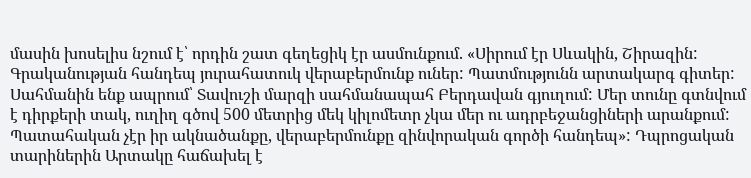մասին խոսելիս նշում է՝ որդին շատ գեղեցիկ էր ասմունքում. «Սիրում էր Սևակին, Շիրազին: Գրականության հանդեպ յուրահատուկ վերաբերմունք ուներ: Պատմությունն արտակարգ գիտեր: Սահմանին ենք ապրում՝ Տավուշի մարզի սահմանապահ Բերդավան գյուղում: Մեր տունը գտնվում է դիրքերի տակ, ուղիղ գծով 500 մետրից մեկ կիլոմետր չկա մեր ու ադրբեջանցիների արանքում: Պատահական չէր իր ակնածանքը, վերաբերմունքը զինվորական գործի հանդեպ»: Դպրոցական տարիներին Արտակը հաճախել է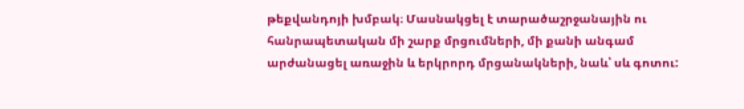թեքվանդոյի խմբակ։ Մասնակցել է տարածաշրջանային ու հանրապետական մի շարք մրցումների, մի քանի անգամ արժանացել առաջին և երկրորդ մրցանակների, նաև՝ սև գոտու: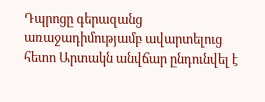Դպրոցը գերազանց առաջադիմությամբ ավարտելուց հետո Արտակն անվճար ընդունվել է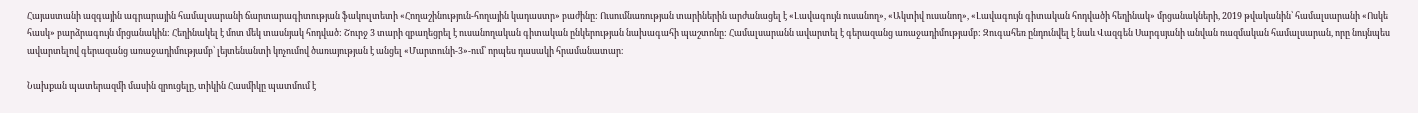Հայաստանի ազգային ագրարային համալսարանի ճարտարագիտության ֆակուլտետի «Հողաշինություն-հողային կադաստր» բաժինը: Ուսումնառության տարիներին արժանացել է «Լավագույն ուսանող», «Ակտիվ ուսանող», «Լավագույն գիտական հոդվածի հեղինակ» մրցանակների, 2019 թվականին՝ համալսարանի «Ոսկե հասկ» բարձրագույն մրցանակին: Հեղինակել է մոտ մեկ տասնյակ հոդված: Շուրջ 3 տարի զբաղեցրել է ուսանողական գիտական ընկերության նախագահի պաշտոնը: Համալսարանն ավարտել է գերազանց առաջադիմությամբ: Զուգահեռ ընդունվել է նաև Վազգեն Սարգսյանի անվան ռազմական համալսարան, որը նույնպես ավարտելով գերազանց առաջադիմությամբ՝ լեյտենանտի կոչումով ծառայության է անցել «Մարտունի-3»-ում՝ որպես դասակի հրամանատար։

Նախքան պատերազմի մասին զրուցելը, տիկին Հասմիկը պատմում է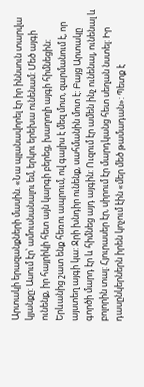Արտակի երազանքների մասին. «Նա պլանավորել էր իր իննսուն տարվա կյանքը: Ասում էր՝ ամուսնանալու եմ, երկու երեխա ունենամ: Մեծ այգի ունենք, իր հայրիկի հետ այն կարգի բերեց, խաղողի այգի հիմնեցին: Երևանից շատ ենք հեռու ապրում, ով գալիս է մեզ մոտ, զարմանում է, որ այստեղ այգի կա: Ջրի խնդիր ունենք, սահմանին մոտ է: Բայց Արտակը գործի մարդ էր և հիմնեց այդ այգին: Ուզում էր ամեն ինչ ունենալ, ունենալ և բոլորին տալ: Հյուրասեր էր, սիրում էր մարդկանց հետ սեղան նստել: Իր դասընկերներն իրեն կոչում էին «մեր մեծ թամադան»: Պետք է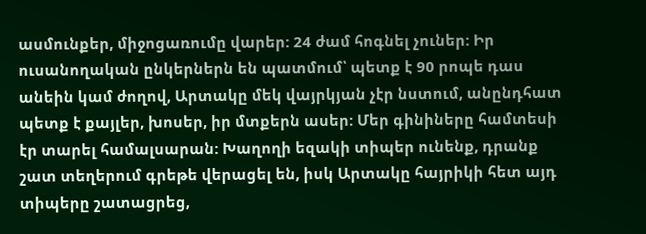ասմունքեր, միջոցառումը վարեր: 24 ժամ հոգնել չուներ: Իր ուսանողական ընկերներն են պատմում՝ պետք է 90 րոպե դաս անեին կամ ժողով, Արտակը մեկ վայրկյան չէր նստում, անընդհատ պետք է քայլեր, խոսեր, իր մտքերն ասեր: Մեր գինիները համտեսի էր տարել համալսարան: Խաղողի եզակի տիպեր ունենք, դրանք շատ տեղերում գրեթե վերացել են, իսկ Արտակը հայրիկի հետ այդ տիպերը շատացրեց,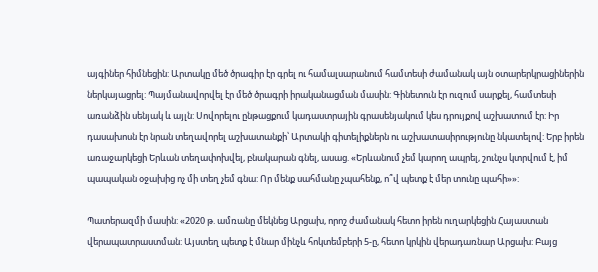այգիներ հիմնեցին: Արտակը մեծ ծրագիր էր գրել ու համալսարանում համտեսի ժամանակ այն օտարերկրացիներին ներկայացրել: Պայմանավորվել էր մեծ ծրագրի իրականացման մասին: Գինետուն էր ուզում սարքել, համտեսի առանձին սենյակ և այլն: Սովորելու ընթացքում կադաստրային գրասենյակում կես դրույքով աշխատում էր: Իր դասախոսն էր նրան տեղավորել աշխատանքի՝ Արտակի գիտելիքներն ու աշխատասիրությունը նկատելով: Երբ իրեն առաջարկեցի Երևան տեղափոխվել, բնակարան գնել, ասաց. «Երևանում չեմ կարող ապրել, շունչս կտրվում է, իմ պապական օջախից ոչ մի տեղ չեմ գնա: Որ մենք սահմանը չպահենք, ո՞վ պետք է մեր տունը պահի»»:

Պատերազմի մասին: «2020 թ. ամռանը մեկնեց Արցախ, որոշ ժամանակ հետո իրեն ուղարկեցին Հայաստան վերապատրաստման: Այստեղ պետք է մնար մինչև հոկտեմբերի 5-ը, հետո կրկին վերադառնար Արցախ: Բայց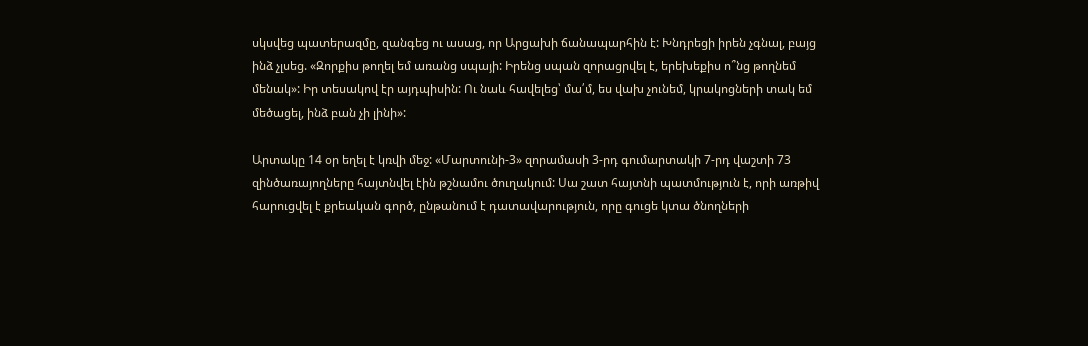սկսվեց պատերազմը, զանգեց ու ասաց, որ Արցախի ճանապարհին է: Խնդրեցի իրեն չգնալ, բայց ինձ չլսեց. «Զորքիս թողել եմ առանց սպայի: Իրենց սպան զորացրվել է, երեխեքիս ո՞նց թողնեմ մենակ»: Իր տեսակով էր այդպիսին: Ու նաև հավելեց՝ մա՛մ, ես վախ չունեմ, կրակոցների տակ եմ մեծացել, ինձ բան չի լինի»:

Արտակը 14 օր եղել է կռվի մեջ: «Մարտունի-3» զորամասի 3-րդ գումարտակի 7-րդ վաշտի 73 զինծառայողները հայտնվել էին թշնամու ծուղակում: Սա շատ հայտնի պատմություն է, որի առթիվ հարուցվել է քրեական գործ, ընթանում է դատավարություն, որը գուցե կտա ծնողների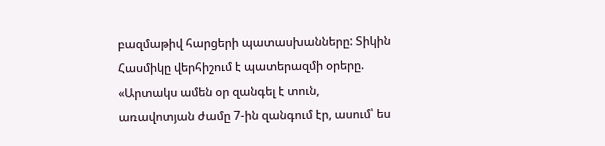բազմաթիվ հարցերի պատասխանները: Տիկին Հասմիկը վերհիշում է պատերազմի օրերը. «Արտակս ամեն օր զանգել է տուն, առավոտյան ժամը 7-ին զանգում էր, ասում՝ ես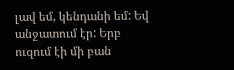լավ եմ, կենդանի եմ: Եվ անջատում էր: Երբ ուզում էի մի բան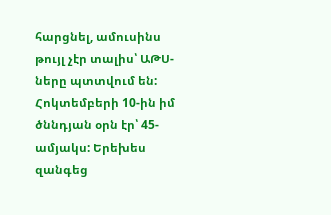հարցնել, ամուսինս թույլ չէր տալիս՝ ԱԹՍ-ները պտտվում են: Հոկտեմբերի 10-ին իմ ծննդյան օրն էր՝ 45-ամյակս: Երեխես զանգեց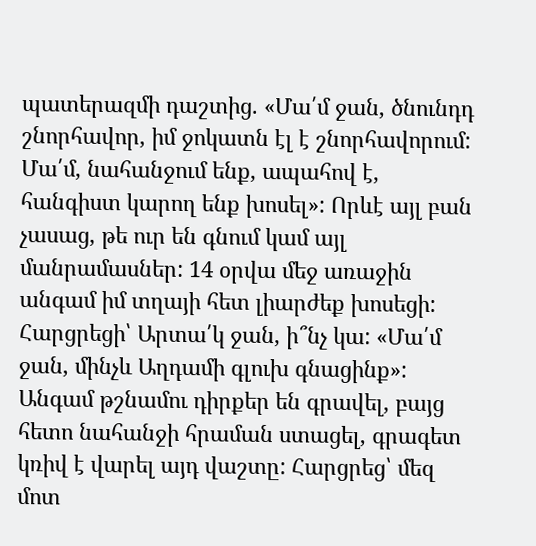պատերազմի դաշտից. «Մա՛մ ջան, ծնունդդ շնորհավոր, իմ ջոկատն էլ է շնորհավորում: Մա՛մ, նահանջում ենք, ապահով է, հանգիստ կարող ենք խոսել»: Որևէ այլ բան չասաց, թե ուր են գնում կամ այլ մանրամասներ: 14 օրվա մեջ առաջին անգամ իմ տղայի հետ լիարժեք խոսեցի: Հարցրեցի՝ Արտա՛կ ջան, ի՞նչ կա: «Մա՛մ ջան, մինչև Աղդամի գլուխ գնացինք»: Անգամ թշնամու դիրքեր են գրավել, բայց հետո նահանջի հրաման ստացել, գրագետ կռիվ է վարել այդ վաշտը: Հարցրեց՝ մեզ մոտ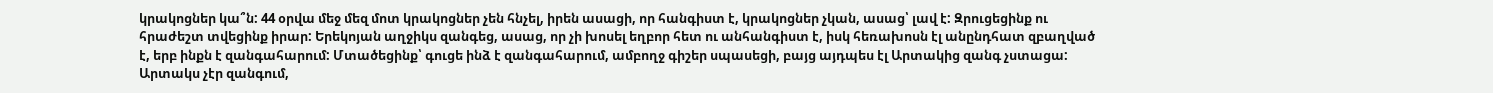կրակոցներ կա՞ն: 44 օրվա մեջ մեզ մոտ կրակոցներ չեն հնչել, իրեն ասացի, որ հանգիստ է, կրակոցներ չկան, ասաց՝ լավ է: Զրուցեցինք ու հրաժեշտ տվեցինք իրար: Երեկոյան աղջիկս զանգեց, ասաց, որ չի խոսել եղբոր հետ ու անհանգիստ է, իսկ հեռախոսն էլ անընդհատ զբաղված է, երբ ինքն է զանգահարում: Մտածեցինք՝ գուցե ինձ է զանգահարում, ամբողջ գիշեր սպասեցի, բայց այդպես էլ Արտակից զանգ չստացա: Արտակս չէր զանգում,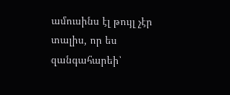ամուսինս էլ թույլ չէր տալիս, որ ես զանգահարեի՝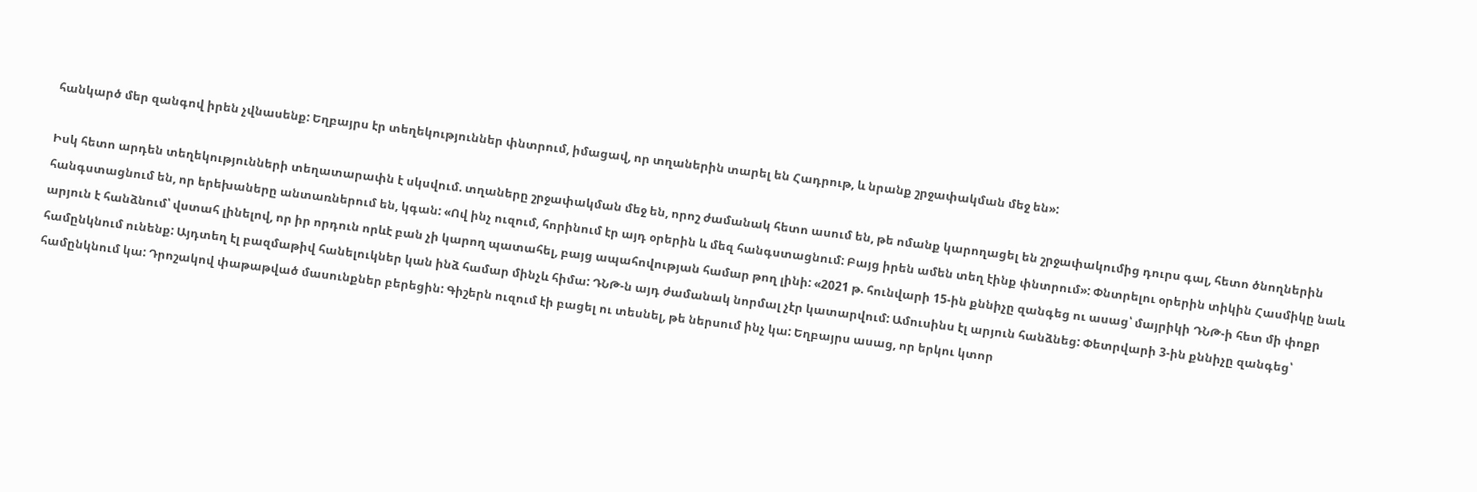հանկարծ մեր զանգով իրեն չվնասենք: Եղբայրս էր տեղեկություններ փնտրում, իմացավ, որ տղաներին տարել են Հադրութ, և նրանք շրջափակման մեջ են»:

Իսկ հետո արդեն տեղեկությունների տեղատարափն է սկսվում. տղաները շրջափակման մեջ են, որոշ ժամանակ հետո ասում են, թե ոմանք կարողացել են շրջափակումից դուրս գալ, հետո ծնողներին հանգստացնում են, որ երեխաները անտառներում են, կգան: «Ով ինչ ուզում, հորինում էր այդ օրերին և մեզ հանգստացնում: Բայց իրեն ամեն տեղ էինք փնտրում»: Փնտրելու օրերին տիկին Հասմիկը նաև արյուն է հանձնում՝ վստահ լինելով, որ իր որդուն որևէ բան չի կարող պատահել, բայց ապահովության համար թող լինի: «2021 թ. հունվարի 15-ին քննիչը զանգեց ու ասաց՝ մայրիկի ԴՆԹ-ի հետ մի փոքր համընկնում ունենք: Այդտեղ էլ բազմաթիվ հանելուկներ կան ինձ համար մինչև հիմա: ԴՆԹ-ն այդ ժամանակ նորմալ չէր կատարվում: Ամուսինս էլ արյուն հանձնեց: Փետրվարի 3-ին քննիչը զանգեց՝ համընկնում կա: Դրոշակով փաթաթված մասունքներ բերեցին: Գիշերն ուզում էի բացել ու տեսնել, թե ներսում ինչ կա: Եղբայրս ասաց, որ երկու կտոր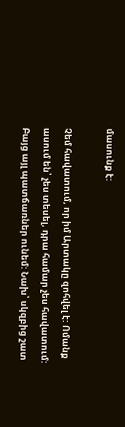մասունք է:

Չեմ հավատում, որ իմ Արտակը զոհվել է: Ոմանք ասում են՝ չես տեսել, դրա համար չես հավատում: Բայց այլ պատճառներ ունեմ: Նախ՝ սկզբից շատ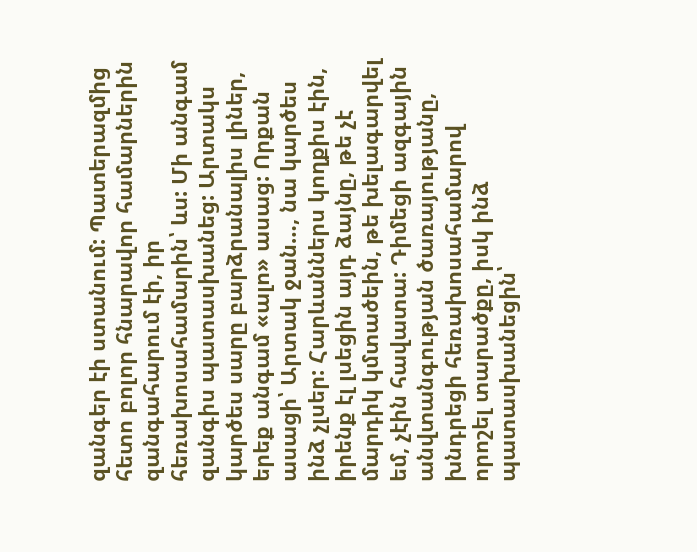զանգեր էի ստանում: Պատերազմից հետո բոլոր հնարավոր համարներին զանգահարում էի, իր հեռախոսահամարին՝ ևս: Մի անգամ զանգիս պատասխանեց: Արտակս կարծես սարը բարձրանալիս լիներ, երեք անգամ «ալո» ասաց: Որքան ասացի՝ Արտակ ջան…, նա կարծես ինձ չլսեր: Հարևաններս կողքիս էին, իրենք էլ լսեցին այդ ձայնը, թե չէ մարդիկ կմտածեին, թե խելագարվել եմ, չէին հավատա: Դիմեցի ազգային անվտանգության ծառայությանը, խնդրեցի հեռախոսահամարով որոշել տարածքը, իսկ ինձ պատասխանեցին՝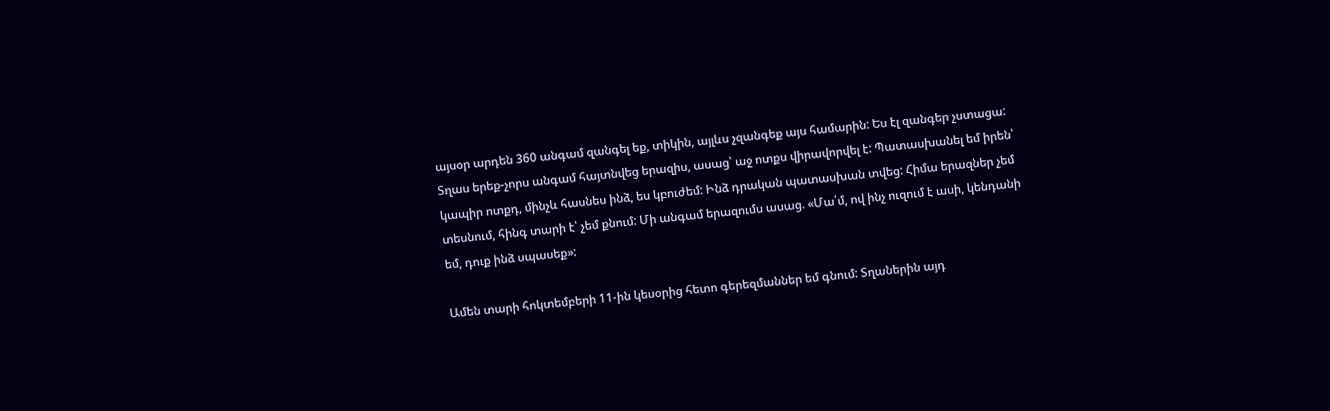այսօր արդեն 360 անգամ զանգել եք, տիկին, այլևս չզանգեք այս համարին: Ես էլ զանգեր չստացա: Տղաս երեք-չորս անգամ հայտնվեց երազիս, ասաց՝ աջ ոտքս վիրավորվել է: Պատասխանել եմ իրեն՝ կապիր ոտքդ, մինչև հասնես ինձ, ես կբուժեմ: Ինձ դրական պատասխան տվեց: Հիմա երազներ չեմ տեսնում, հինգ տարի է՝ չեմ քնում: Մի անգամ երազումս ասաց. «Մա՛մ, ով ինչ ուզում է ասի, կենդանի եմ, դուք ինձ սպասեք»:

Ամեն տարի հոկտեմբերի 11-ին կեսօրից հետո գերեզմաններ եմ գնում: Տղաներին այդ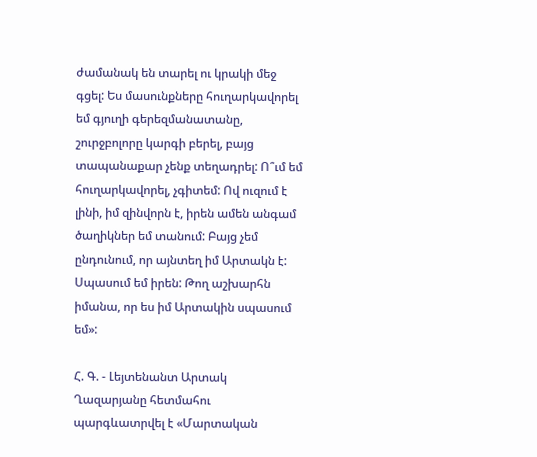ժամանակ են տարել ու կրակի մեջ գցել: Ես մասունքները հուղարկավորել եմ գյուղի գերեզմանատանը, շուրջբոլորը կարգի բերել, բայց տապանաքար չենք տեղադրել: Ո՞ւմ եմ հուղարկավորել, չգիտեմ: Ով ուզում է լինի, իմ զինվորն է, իրեն ամեն անգամ ծաղիկներ եմ տանում: Բայց չեմ ընդունում, որ այնտեղ իմ Արտակն է: Սպասում եմ իրեն: Թող աշխարհն իմանա, որ ես իմ Արտակին սպասում եմ»:

Հ. Գ. - Լեյտենանտ Արտակ Ղազարյանը հետմահու պարգևատրվել է «Մարտական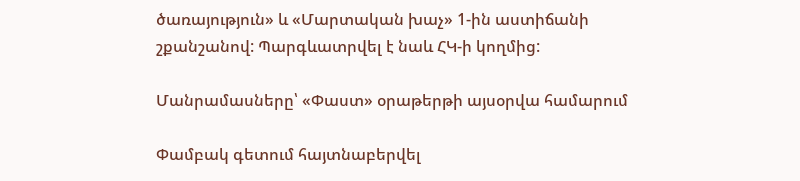ծառայություն» և «Մարտական խաչ» 1-ին աստիճանի շքանշանով: Պարգևատրվել է նաև ՀԿ-ի կողմից:

Մանրամասները՝ «Փաստ» օրաթերթի այսօրվա համարում

Փամբակ գետում հայտնաբերվել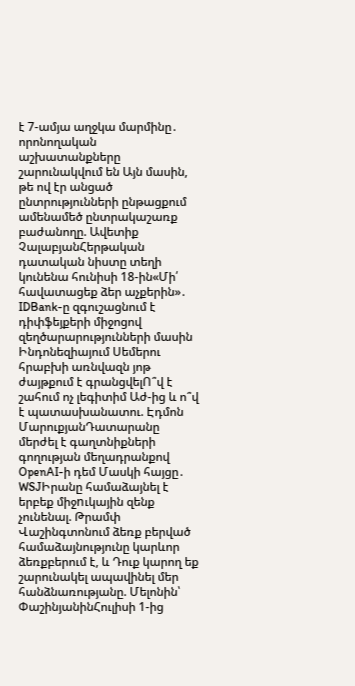է 7-ամյա աղջկա մարմինը․ որոնողական աշխատանքները շարունակվում են Այն մասին, թե ով էր անցած ընտրությունների ընթացքում ամենամեծ ընտրակաշառք բաժանողը. Ավետիք ՉալաբյանՀերթական դատական նիստը տեղի կունենա հունիսի 18-ին«Մի՛ հավատացեք ձեր աչքերին»․ IDBank-ը զգուշացնում է դիփֆեյքերի միջոցով զեղծարարությունների մասին Ինդոնեզիայում Սեմերու հրաբխի առնվազն յոթ ժայթքում է գրանցվելՈ՞վ է շահում ոչ լեգիտիմ Աժ-ից և ո՞վ է պատասխանատու. Էդմոն ՄարուքյանԴատարանը մերժել է գաղտնիքների գողության մեղադրանքով OpenAI-ի դեմ Մասկի հայցը․ WSJԻրանը համաձայնել է երբեք միջnւկային զենք չունենալ. Թրամփ Վաշինգտոնում ձեռք բերված համաձայնությունը կարևոր ձեռքբերում է, և Դուք կարող եք շարունակել ապավինել մեր հանձնառությանը. Մելոնին՝ ՓաշինյանինՀուլիսի 1-ից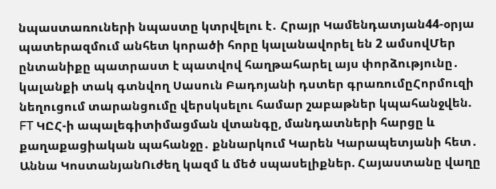նպաստառուների նպաստը կտրվելու է․ Հրայր Կամենդատյան44-օրյա պատերազմում անհետ կորածի հորը կալանավորել են 2 ամսովՄեր ընտանիքը պատրաստ է պատվով հաղթահարել այս փորձությունը․ կալանքի տակ գտնվող Սասուն Բադոյանի դստեր գրառումըՀորմուզի նեղուցում տարանցումը վերսկսելու համար շաբաթներ կպահանջվեն. FT ԿԸՀ-ի ապալեգիտիմացման վտանգը, մանդատների հարցը և քաղաքացիական պահանջը․ քննարկում Կարեն Կարապետյանի հետ․ Աննա ԿոստանյանՈւժեղ կազմ և մեծ սպասելիքներ. Հայաստանը վաղը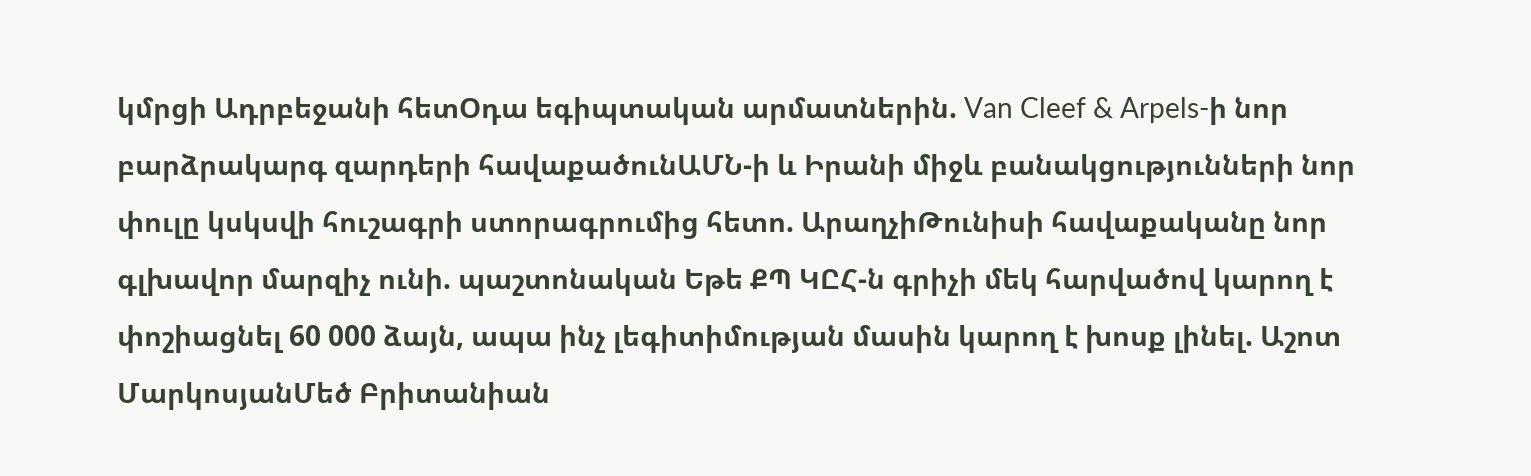կմրցի Ադրբեջանի հետՕդա եգիպտական արմատներին. Van Cleef & Arpels-ի նոր բարձրակարգ զարդերի հավաքածունԱՄՆ-ի և Իրանի միջև բանակցությունների նոր փուլը կսկսվի հուշագրի ստորագրումից հետո. ԱրաղչիԹունիսի հավաքականը նոր գլխավոր մարզիչ ունի. պաշտոնական Եթե ՔՊ ԿԸՀ-ն գրիչի մեկ հարվածով կարող է փոշիացնել 60 000 ձայն, ապա ինչ լեգիտիմության մասին կարող է խոսք լինել. Աշոտ ՄարկոսյանՄեծ Բրիտանիան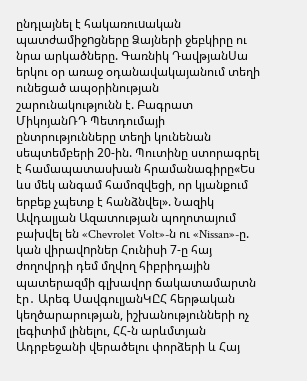ընդլայնել է հակառուuական պատժամիջnցները Ձայների ջեբկիրը ու նրա արկածները. Գառնիկ ԴավթյանՍա երկու օր առաջ օդանավակայանում տեղի ունեցած ապօրինության շարունակությունն է. Բագրատ ՄիկոյանՌԴ Պետդումայի ընտրությունները տեղի կունենան սեպտեմբերի 20-ին. Պուտինը ստորագրել է համապատասխան հրամանագիրը«Ես ևս մեկ անգամ համոզվեցի, որ կյանքում երբեք չպետք է հանձնվել». Նազիկ Ավդալյան Ազատության պողոտայում բախվել են «Chevrolet Volt»-ն ու «Nissan»-ը. կան վիրավnրներ Հունիսի 7-ը հայ ժողովրդի դեմ մղվող հիբրիդային պատերազմի գլխավոր ճակատամարտն էր․ Արեգ ՍավգուլյանԿԸՀ հերթական կեղծարարության, իշխանությունների ոչ լեգիտիմ լինելու, ՀՀ-ն արևմտյան Ադրբեջանի վերածելու փորձերի և Հայ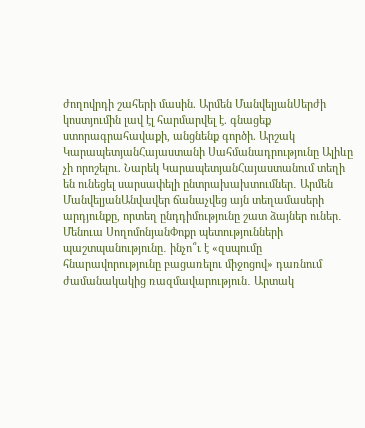ժողովրդի շահերի մասին. Արմեն ՄանվելյանՍերժի կոստյումին լավ էլ հարմարվել է. գնացեք ստորագրահավաքի, անցնենք գործի. Արշակ ԿարապետյանՀայաստանի Սահմանադրությունը Ալիևը չի որոշելու. Նարեկ ԿարապետյանՀայաստանում տեղի են ունեցել սարսափելի ընտրախախտումներ․ Արմեն ՄանվելյանԱնվավեր ճանաչվեց այն տեղամասերի արդյունքը, որտեղ ընդդիմությունը շատ ձայներ ուներ․ Մենուա ՍողոմոնյանՓոքր պետությունների պաշտպանությունը․ ինչո՞ւ է «զսպումը հնարավորությունը բացառելու միջոցով» դառնում ժամանակակից ռազմավարություն․ Արտակ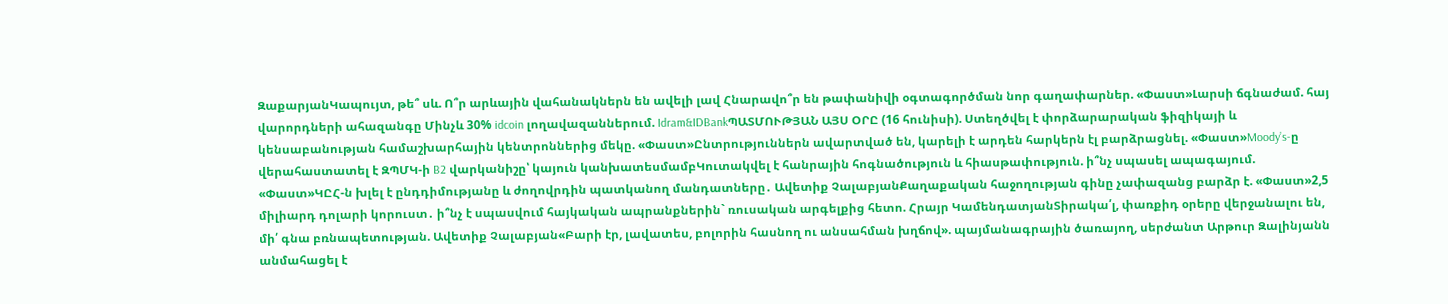ԶաքարյանԿապույտ, թե՞ սև. Ո՞ր արևային վահանակներն են ավելի լավ Հնարավո՞ր են թափանիվի օգտագործման նոր գաղափարներ. «Փաստ»Լարսի ճգնաժամ. հայ վարորդների ահազանգը Մինչև 30% idcoin լողավազաններում. Idram&IDBankՊԱՏՄՈՒԹՅԱՆ ԱՅՍ ՕՐԸ (16 հունիսի). Ստեղծվել է փորձարարական ֆիզիկայի և կենսաբանության համաշխարհային կենտրոններից մեկը. «Փաստ»Ընտրություններն ավարտված են, կարելի է արդեն հարկերն էլ բարձրացնել. «Փաստ»Moody’s-ը վերահաստատել է ԶՊՄԿ-ի B2 վարկանիշը՝ կայուն կանխատեսմամբԿուտակվել է հանրային հոգնածություն և հիասթափություն. ի՞նչ սպասել ապագայում. «Փաստ»ԿԸՀ-ն խլել է ընդդիմությանը և ժողովրդին պատկանող մանդատները․ Ավետիք ՉալաբյանՔաղաքական հաջողության գինը չափազանց բարձր է. «Փաստ»2,5 միլիարդ դոլարի կորուստ․ ի՞նչ է սպասվում հայկական ապրանքներին` ռուսական արգելքից հետո. Հրայր ԿամենդատյանՏիրակա՛լ, փառքիդ օրերը վերջանալու են, մի՛ գնա բռնապետության. Ավետիք Չալաբյան«Բարի էր, լավատես, բոլորին հասնող ու անսահման խղճով». պայմանագրային ծառայող, սերժանտ Արթուր Զալինյանն անմահացել է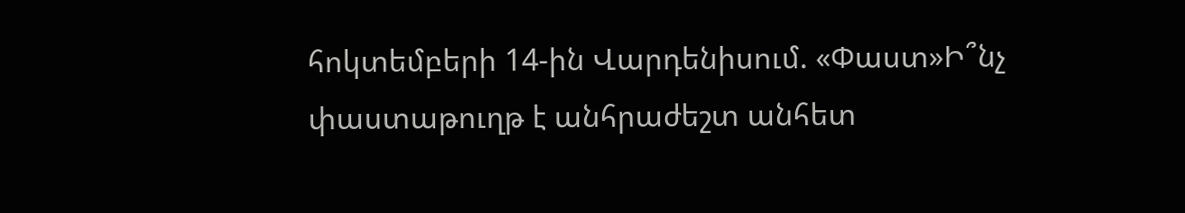հոկտեմբերի 14-ին Վարդենիսում. «Փաստ»Ի՞նչ փաստաթուղթ է անհրաժեշտ անհետ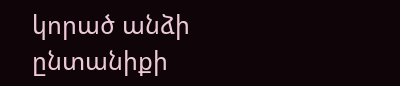կորած անձի ընտանիքի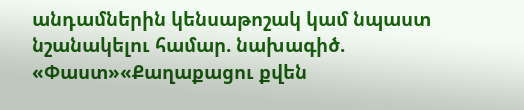անդամներին կենսաթոշակ կամ նպաստ նշանակելու համար. նախագիծ. «Փաստ»«Քաղաքացու քվեն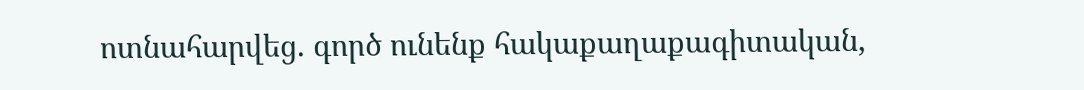ոտնահարվեց. գործ ունենք հակաքաղաքագիտական,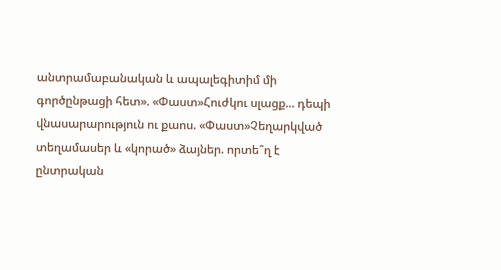անտրամաբանական և ապալեգիտիմ մի գործընթացի հետ». «Փաստ»Հուժկու սլացք... դեպի վնասարարություն ու քաոս. «Փաստ»Չեղարկված տեղամասեր և «կորած» ձայներ. որտե՞ղ է ընտրական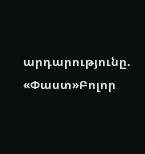արդարությունը. «Փաստ»Բոլոր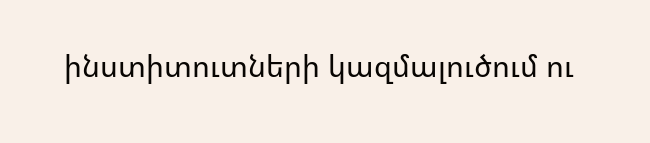ինստիտուտների կազմալուծում ու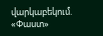վարկաբեկում. «Փաստ»